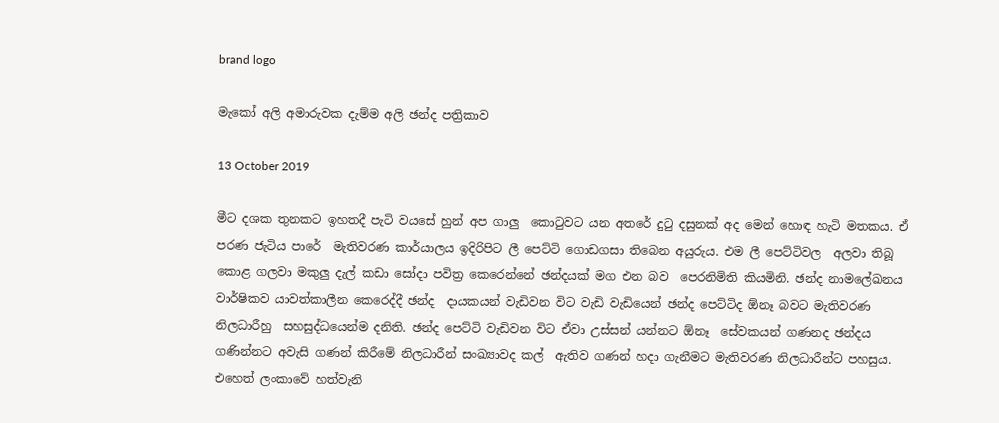brand logo

මැකෝ අලි අමාරුවක දැම්ම අලි ඡන්ද පත්‍රිකාව

13 October 2019

මීට දශක තුනකට ඉහතදී පැටි වයසේ හුන් අප ගාලු  කොටුවට යන අතරේ දුටු දසුනක් අද මෙන් හොඳ හැටි මතකය. ඒ පරණ ජැටිය පාරේ  මැතිවරණ කාර්යාලය ඉදිරිපිට ලී පෙට්ටි ගොඩගසා තිබෙන අයුරුය. එම ලී පෙට්ටිවල  අලවා තිබූ කොළ ගලවා මකුලු දැල් කඩා සෝදා පවිත්‍ර කෙරෙන්නේ ඡන්දයක් මග එන බව  පෙරනිමිති කියමිනි. ඡන්ද නාමලේඛනය වාර්ෂිකව යාවත්කාලීන කෙරෙද්දී ඡන්ද  දායකයන් වැඩිවන විට වැඩි වැඩියෙන් ඡන්ද පෙට්ටිද ඕනෑ බවට මැතිවරණ නිලධාරීහු  සහසුද්ධයෙන්ම දනිති. ඡන්ද පෙට්ටි වැඩිවන විට ඒවා උස්සන් යන්නට ඕනෑ  සේවකයන් ගණනද ඡන්දය ගණින්නට අවැසි ගණන් කිරීමේ නිලධාරීන් සංඛ්‍යාවද කල්  ඇතිව ගණන් හදා ගැනීමට මැතිවරණ නිලධාරීන්ට පහසුය. එහෙත් ලංකාවේ හත්වැනි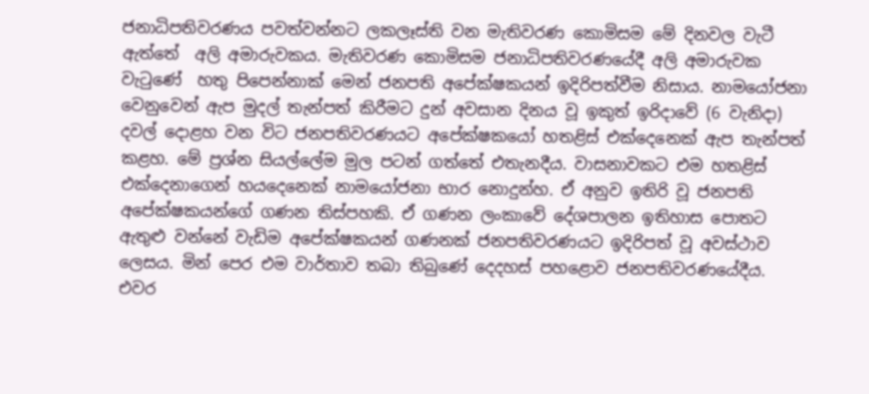ජනාධිපතිවරණය පවත්වන්නට ලකලෑස්ති වන මැතිවරණ කොමිසම මේ දිනවල වැටී ඇත්තේ  අලි අමාරුවකය. මැතිවරණ කොමිසම ජනාධිපතිවරණයේදී අලි අමාරුවක වැටුණේ  හතු පිපෙන්නාක් මෙන් ජනපති අපේක්ෂකයන් ඉදිරිපත්වීම නිසාය. නාමයෝජනා  වෙනුවෙන් ඇප මුදල් තැන්පත් කිරීමට දුන් අවසාන දිනය වූ ඉකුත් ඉරිදාවේ (6 වැනිදා)  දවල් දොළහ වන විට ජනපතිවරණයට අපේක්ෂකයෝ හතළිස් එක්දෙනෙක් ඇප තැන්පත් කළහ. මේ ප්‍රශ්න සියල්ලේම මුල පටන් ගත්තේ එතැනදීය. වාසනාවකට එම හතළිස් එක්දෙනාගෙන් හයදෙනෙක් නාමයෝජනා භාර නොදුන්හ. ඒ අනුව ඉතිරි වූ ජනපති අපේක්ෂකයන්ගේ ගණන තිස්පහකි. ඒ ගණන ලංකාවේ දේශපාලන ඉතිහාස පොතට ඇතුළු වන්නේ වැඩිම අපේක්ෂකයන් ගණනක් ජනපතිවරණයට ඉදිරිපත් වූ අවස්ථාව ලෙසය. මින් පෙර එම වාර්තාව තබා තිබුණේ දෙදහස් පහළොව ජනපතිවරණයේදීය. එවර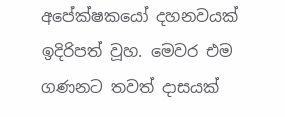අපේක්ෂකයෝ දහනවයක් ඉදිරිපත් වූහ. මෙවර එම ගණනට තවත් දාසයක්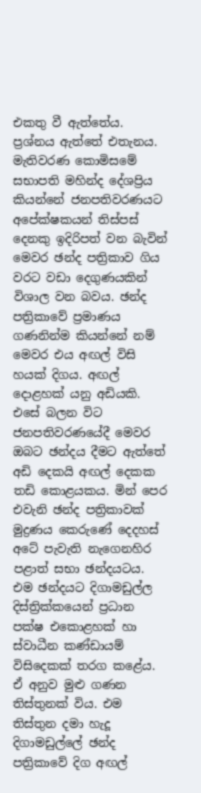එකතු වී ඇත්තේය. ප්‍රශ්නය ඇත්තේ එතැනය. මැතිවරණ කොමිසමේ සභාපති මහින්ද දේශප්‍රිය කියන්නේ ජනපතිවරණයට අපේක්ෂකයන් තිස්පස් දෙනකු ඉදිරිපත් වන බැවින් මෙවර ඡන්ද පත්‍රිකාව ගිය වරට වඩා දෙගුණයකින් විශාල වන බවය. ඡන්ද පත්‍රිකාවේ ප්‍රමාණය ගණනින්ම කියන්නේ නම් මෙවර එය අඟල් විසි හයක් දිගය. අඟල් දොළහක් යනු අඩියකි. එසේ බලන විට ජනපතිවරණයේදී මෙවර ඔබට ඡන්දය දීමට ඇත්තේ අඩි දෙකයි අඟල් දෙකක තඩි කොළයකය. මින් පෙර එවැනි ඡන්ද පත්‍රිකාවක් මුද්‍රණය කෙරුණේ දෙදහස් අටේ පැවැති නැගෙනහිර පළාත් සභා ඡන්දයටය. එම ඡන්දයට දිගාමඩුල්ල දිස්ත්‍රික්කයෙන් ප්‍රධාන පක්ෂ එකොළහක් හා ස්වාධීන කණ්ඩායම් විසිදෙකක් තරග කළේය. ඒ අනුව මුළු ගණන තිස්තුනක් විය. එම තිස්තුන දමා හැදූ දිගාමඩුල්ලේ ඡන්ද පත්‍රිකාවේ දිග අඟල්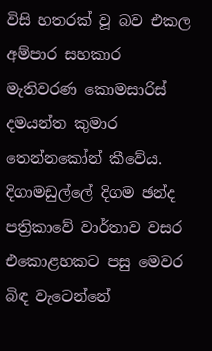විසි හතරක් වූ බව එකල අම්පාර සහකාර මැතිවරණ කොමසාරිස් දමයන්ත කුමාර තෙන්නකෝන් කීවේය. දිගාමඩුල්ලේ දිගම ඡන්ද පත්‍රිකාවේ වාර්තාව වසර එකොළහකට පසු මෙවර බිඳ වැටෙන්නේ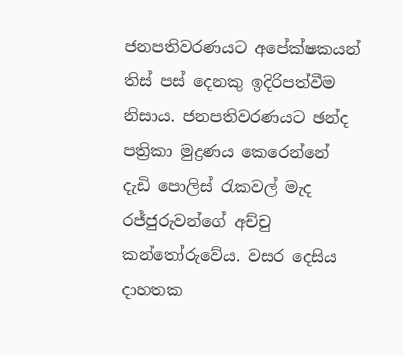ජනපතිවරණයට අපේක්ෂකයන් තිස් පස් දෙනකු ඉදිරිපත්වීම නිසාය. ජනපතිවරණයට ඡන්ද පත්‍රිකා මුද්‍රණය කෙරෙන්නේ දැඩි පොලිස් රැකවල් මැද රජ්ජුරුවන්ගේ අච්චු කන්තෝරුවේය. වසර දෙසිය දාහතක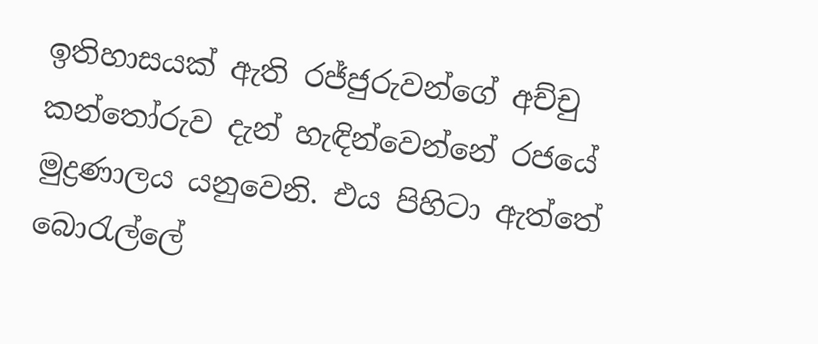ඉතිහාසයක් ඇති රජ්ජුරුවන්ගේ අච්චු කන්තෝරුව දැන් හැඳින්වෙන්නේ රජයේ මුද්‍රණාලය යනුවෙනි. එය පිහිටා ඇත්තේ බොරැල්ලේ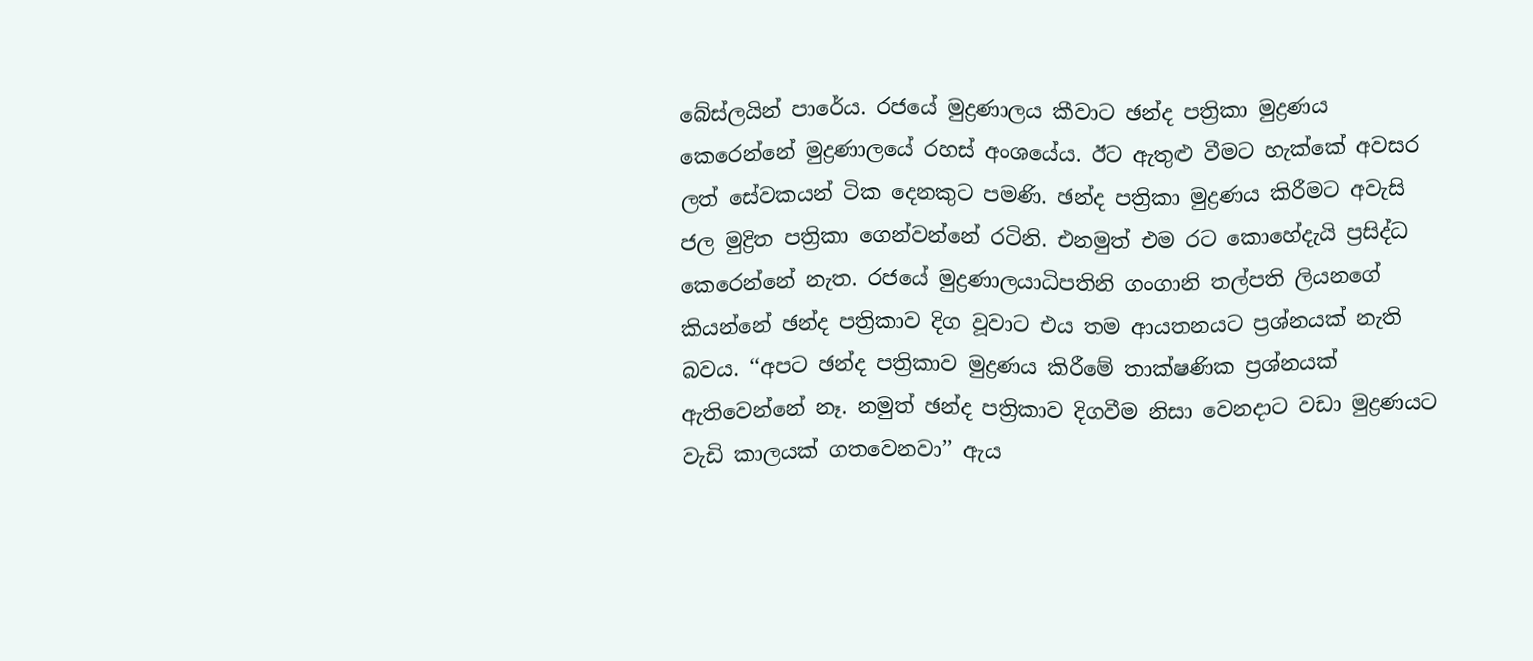බේස්ලයින් පාරේය. රජයේ මුද්‍රණාලය කීවාට ඡන්ද පත්‍රිකා මුද්‍රණය කෙරෙන්නේ මුද්‍රණාලයේ රහස් අංශයේය. ඊට ඇතුළු වීමට හැක්කේ අවසර ලත් සේවකයන් ටික දෙනකුට පමණි. ඡන්ද පත්‍රිකා මුද්‍රණය කිරීමට අවැසි ජල මුද්‍රිත පත්‍රිකා ගෙන්වන්නේ රටිනි. එනමුත් එම රට කොහේදැයි ප්‍රසිද්ධ කෙරෙන්නේ නැත. රජයේ මුද්‍රණාලයාධිපතිනි ගංගානි තල්පති ලියනගේ කියන්නේ ඡන්ද පත්‍රිකාව දිග වූවාට එය තම ආයතනයට ප්‍රශ්නයක් නැති බවය. ‘‘අපට ඡන්ද පත්‍රිකාව මුද්‍රණය කිරීමේ තාක්ෂණික ප්‍රශ්නයක් ඇතිවෙන්නේ නෑ. නමුත් ඡන්ද පත්‍රිකාව දිගවීම නිසා වෙනදාට වඩා මුද්‍රණයට වැඩි කාලයක් ගතවෙනවා’’ ඇය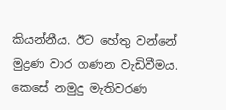කියන්නීය. ඊට හේතු වන්නේ මුද්‍රණ වාර ගණන වැඩිවීමය. කෙසේ නමුදු මැතිවරණ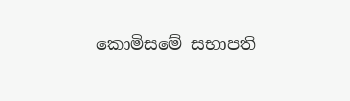කොමිසමේ සභාපති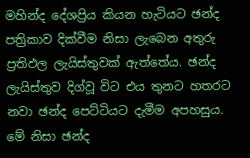මහින්ද දේශප්‍රිය කියන හැටියට ඡන්ද පත්‍රිකාව දික්වීම නිසා ලැබෙන අතුරු ප්‍රතිඵල ලැයිස්තුවක් ඇත්තේය. ඡන්ද ලැයිස්තුව දිග්වූ විට එය තුනට හතරට නවා ඡන්ද පෙට්ටියට දැමීම අපහසුය. මේ නිසා ඡන්ද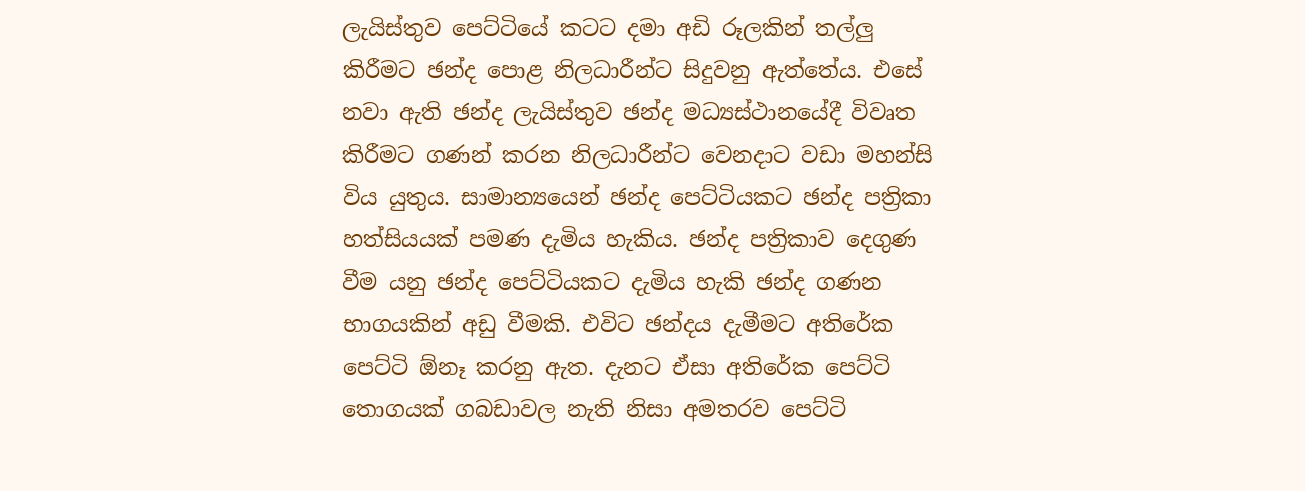ලැයිස්තුව පෙට්ටියේ කටට දමා අඩි රූලකින් තල්ලු කිරීමට ඡන්ද පොළ නිලධාරීන්ට සිදුවනු ඇත්තේය. එසේ නවා ඇති ඡන්ද ලැයිස්තුව ඡන්ද මධ්‍යස්ථානයේදී විවෘත කිරීමට ගණන් කරන නිලධාරීන්ට වෙනදාට වඩා මහන්සි විය යුතුය. සාමාන්‍යයෙන් ඡන්ද පෙට්ටියකට ඡන්ද පත්‍රිකා හත්සියයක් පමණ දැමිය හැකිය. ඡන්ද පත්‍රිකාව දෙගුණ වීම යනු ඡන්ද පෙට්ටියකට දැමිය හැකි ඡන්ද ගණන භාගයකින් අඩු වීමකි. එවිට ඡන්දය දැමීමට අතිරේක පෙට්ටි ඕනෑ කරනු ඇත. දැනට ඒසා අතිරේක පෙට්ටි තොගයක් ගබඩාවල නැති නිසා අමතරව පෙට්ටි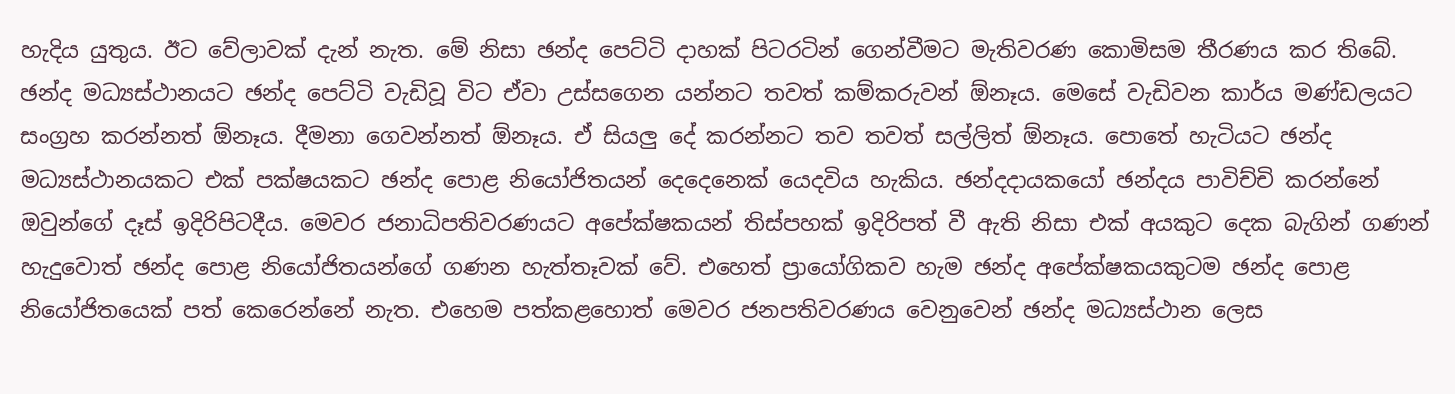හැදිය යුතුය. ඊට වේලාවක් දැන් නැත. මේ නිසා ඡන්ද පෙට්ටි දාහක් පිටරටින් ගෙන්වීමට මැතිවරණ කොමිසම තීරණය කර තිබේ. ඡන්ද මධ්‍යස්ථානයට ඡන්ද පෙට්ටි වැඩිවූ විට ඒවා උස්සගෙන යන්නට තවත් කම්කරුවන් ඕනෑය. මෙසේ වැඩිවන කාර්ය මණ්ඩලයට සංග්‍රහ කරන්නත් ඕනෑය. දීමනා ගෙවන්නත් ඕනෑය. ඒ සියලු දේ කරන්නට තව තවත් සල්ලිත් ඕනෑය. පොතේ හැටියට ඡන්ද මධ්‍යස්ථානයකට එක් පක්ෂයකට ඡන්ද පොළ නියෝජිතයන් දෙදෙනෙක් යෙදවිය හැකිය. ඡන්දදායකයෝ ඡන්දය පාවිච්චි කරන්නේ ඔවුන්ගේ දෑස් ඉදිරිපිටදීය. මෙවර ජනාධිපතිවරණයට අපේක්ෂකයන් තිස්පහක් ඉදිරිපත් වී ඇති නිසා එක් අයකුට දෙක බැගින් ගණන් හැදුවොත් ඡන්ද පොළ නියෝජිතයන්ගේ ගණන හැත්තෑවක් වේ. එහෙත් ප්‍රායෝගිකව හැම ඡන්ද අපේක්ෂකයකුටම ඡන්ද පොළ නියෝජිතයෙක් පත් කෙරෙන්නේ නැත. එහෙම පත්කළහොත් මෙවර ජනපතිවරණය වෙනුවෙන් ඡන්ද මධ්‍යස්ථාන ලෙස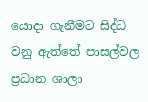යොදා ගැනීමට සිද්ධ වනු ඇත්තේ පාසල්වල ප්‍රධාන ශාලා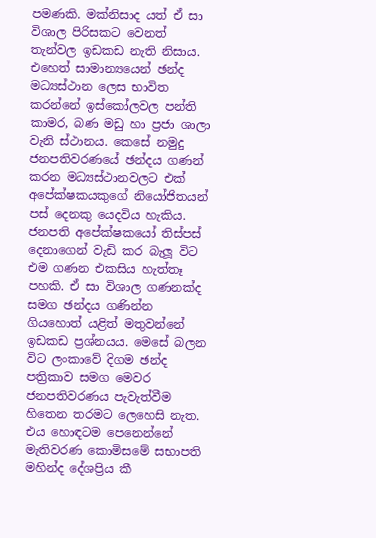පමණකි. මක්නිසාද යත් ඒ සා විශාල පිරිසකට වෙනත් තැන්වල ඉඩකඩ නැති නිසාය. එහෙත් සාමාන්‍යයෙන් ඡන්ද මධ්‍යස්ථාන ලෙස භාවිත කරන්නේ ඉස්කෝලවල පන්ති කාමර, බණ මඩු හා ප්‍රජා ශාලා වැනි ස්ථානය. කෙසේ නමුදු ජනපතිවරණයේ ඡන්දය ගණන් කරන මධ්‍යස්ථානවලට එක් අපේක්ෂකයකුගේ නියෝජිතයන් පස් දෙනකු යෙදවිය හැකිය. ජනපති අපේක්ෂකයෝ තිස්පස් දෙනාගෙන් වැඩි කර බැලූ විට එම ගණන එකසිය හැත්තෑ පහකි. ඒ සා විශාල ගණනක්ද සමග ඡන්දය ගණින්න ගියහොත් යළිත් මතුවන්නේ ඉඩකඩ ප්‍රශ්නයය. මෙසේ බලන විට ලංකාවේ දිගම ඡන්ද පත්‍රිකාව සමග මෙවර ජනපතිවරණය පැවැත්වීම හිතෙන තරමට ලෙහෙසි නැත. එය හොඳටම පෙනෙන්නේ මැතිවරණ කොමිසමේ සභාපති මහින්ද දේශප්‍රිය කී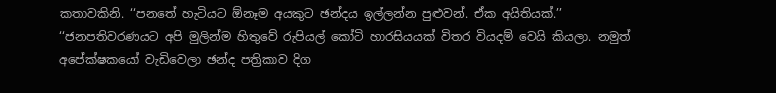කතාවකිනි. ‘‘පනතේ හැටියට ඕනෑම අයකුට ඡන්දය ඉල්ලන්න පුළුවන්. ඒක අයිතියක්.’’ ‘‘ජනපතිවරණයට අපි මුලින්ම හිතුවේ රුපියල් කෝටි හාරසියයක් විතර වියදම් වෙයි කියලා. නමුත් අපේක්ෂකයෝ වැඩිවෙලා ඡන්ද පත්‍රිකාව දිග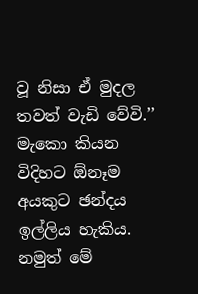වූ නිසා ඒ මුදල තවත් වැඩි වේවි.’’ මැකො කියන විදිහට ඕනෑම අයකුට ඡන්දය ඉල්ලිය හැකිය. නමුත් මේ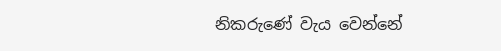නිකරුණේ වැය වෙන්නේ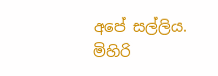අපේ සල්ලිය. මිහිරි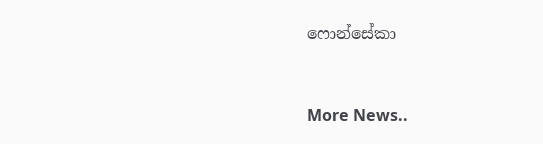ෆොන්සේකා


More News..